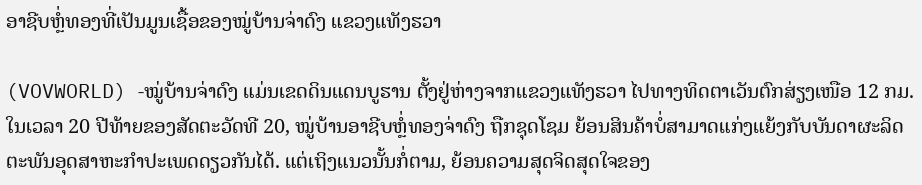ອາຊີບຫຼໍ່ທອງທີ່ເປັນມູນເຊື້ອຂອງໝູ່ບ້ານຈ່າດົງ ແຂວງແທັງຮວາ

(VOVWORLD) -ໝູ່ບ້ານຈ່າດົງ ແມ່ນເຂດດິນແດນບູຮານ ຕັ້ງຢູ່ຫ່າງຈາກແຂວງແທັງຮວາ ໄປທາງທິດຕາເວັນຕົກສ່ຽງເໜືອ 12 ກມ.  ໃນເວລາ 20 ປີທ້າຍຂອງສັດຕະວັດທີ 20, ໝູ່ບ້ານອາຊີບຫຼໍ່ທອງຈ່າດົງ ຖືກຊຸດໂຊມ ຍ້ອນສິນຄ້າບໍ່ສາມາດແກ່ງແຍ້ງກັບບັນດາຜະລິດຕະພັນອຸດສາຫະກຳປະເພດດຽວກັນໄດ້. ແຕ່ເຖິງແນວນັ້ນກໍ່ຕາມ, ຍ້ອນຄວາມສຸດຈິດສຸດໃຈຂອງ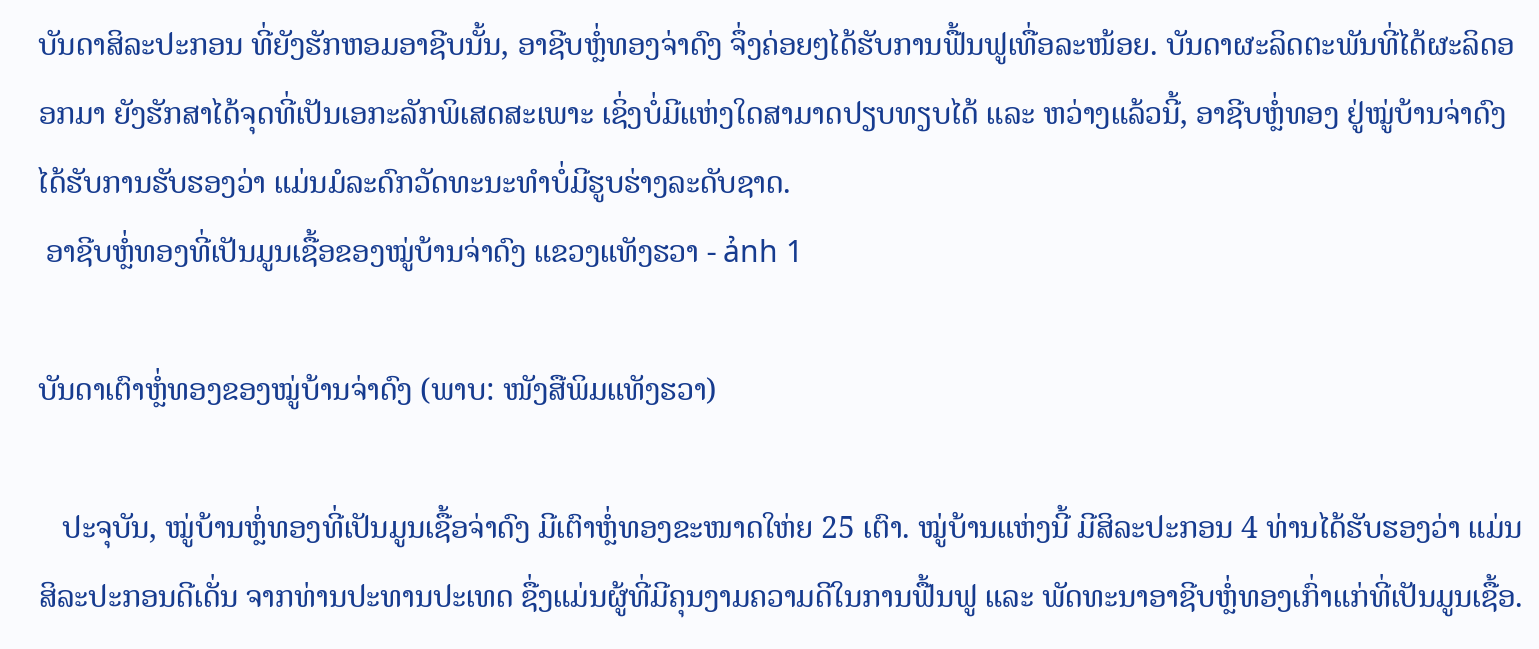ບັນດາສິລະປະກອນ ທີ່ຍັງຮັກຫອມອາຊີບນັ້ນ, ອາຊີບຫຼໍ່ທອງຈ່າດົງ ຈຶ່ງຄ່ອຍໆໄດ້ຮັບການຟື້ນຟູເທື່ອລະໜ້ອຍ. ບັນດາຜະລິດຕະພັນທີ່ໄດ້ຜະລິດອອກມາ ຍັງຮັກສາໄດ້ຈຸດທີ່ເປັນເອກະລັກພິເສດສະເພາະ ເຊິ່ງບໍ່ມີແຫ່ງໃດສາມາດປຽບທຽບໄດ້ ແລະ ຫວ່າງແລ້ວນີ້, ອາຊີບຫຼໍ່ທອງ ຢູ່ໝູ່ບ້ານຈ່າດົງ ໄດ້ຮັບການຮັບຮອງວ່າ ແມ່ນມໍລະດົກວັດທະນະທຳບໍ່ມີຮູບຮ່າງລະດັບຊາດ.
 ອາຊີບຫຼໍ່ທອງທີ່ເປັນມູນເຊື້ອຂອງໝູ່ບ້ານຈ່າດົງ ແຂວງແທັງຮວາ - ảnh 1

ບັນດາເຕົາຫຼໍ່ທອງຂອງໝູ່ບ້ານຈ່າດົງ (ພາບ: ໜັງສືພິມແທັງຮວາ)

   ປະຈຸບັນ, ໝູ່ບ້ານຫຼໍ່ທອງທີ່ເປັນມູນເຊື້ອຈ່າດົງ ມີເຕົາຫຼໍ່ທອງຂະໜາດໃຫ່ຍ 25 ເຕົາ. ໝູ່ບ້ານແຫ່ງນີ້ ມີສິລະປະກອນ 4 ທ່ານໄດ້ຮັບຮອງວ່າ ແມ່ນສິລະປະກອນດີເດັ່ນ ຈາກທ່ານປະທານປະເທດ ຊື່ງແມ່ນຜູ້ທີ່ມີຄຸນງາມຄວາມດີໃນການຟື້ນຟູ ແລະ ພັດທະນາອາຊີບຫຼໍ່ທອງເກົ່າແກ່ທີ່ເປັນມູນເຊື້ອ.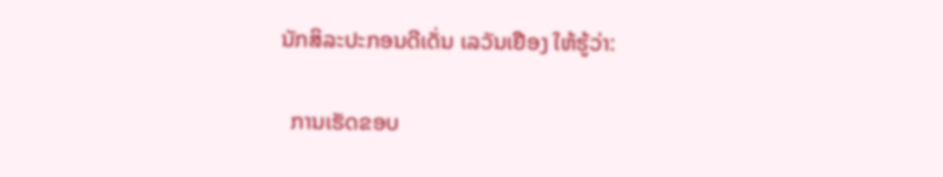ນັກສິລະປະກອນດີເດັ່ນ ເລວັນເຢືອງ ໃຫ້ຮູ້ວ່າ:

  ການເຮັດຂອບ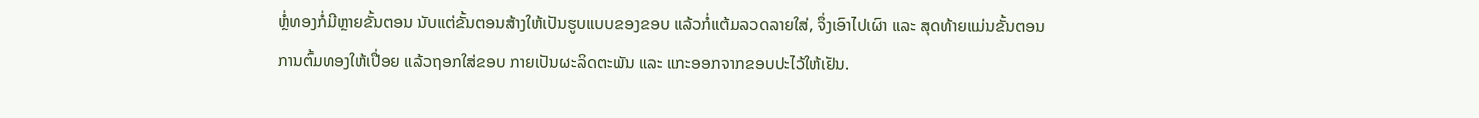ຫຼໍ່ທອງກໍ່ມີຫຼາຍຂັ້ນຕອນ ນັບແຕ່ຂັ້ນຕອນສ້າງໃຫ້ເປັນຮູບແບບຂອງຂອບ ແລ້ວກໍ່ແຕ້ມລວດລາຍໃສ່, ຈຶ່ງເອົາໄປເຜົາ ແລະ ສຸດທ້າຍແມ່ນຂັ້ນຕອນການຕົ້ມທອງໃຫ້ເປື່ອຍ ແລ້ວຖອກໃສ່ຂອບ ກາຍເປັນຜະລິດຕະພັນ ແລະ ແກະອອກຈາກຂອບປະໄວ້ໃຫ້ເຢັນ.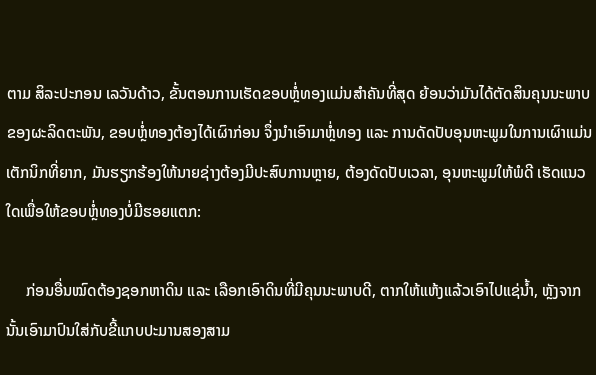ຕາມ ສິລະປະກອນ ເລວັນດ້າວ, ຂັ້ນຕອນການເຮັດຂອບຫຼໍ່ທອງແມ່ນສຳຄັນທີ່ສຸດ ຍ້ອນວ່າມັນໄດ້ຕັດສິນຄຸນນະພາບຂອງຜະລິດຕະພັນ, ຂອບຫຼໍ່ທອງຕ້ອງໄດ້ເຜົາກ່ອນ ຈຶ່ງນຳເອົາມາຫຼໍ່ທອງ ແລະ ການດັດປັບອຸນຫະພູມໃນການເຜົາແມ່ນເຕັກນິກທີ່ຍາກ, ມັນຮຽກຮ້ອງໃຫ້ນາຍຊ່າງຕ້ອງມີປະສົບການຫຼາຍ, ຕ້ອງດັດປັບເວລາ, ອຸນຫະພູມໃຫ້ພໍດີ ເຮັດແນວໃດເພື່ອໃຫ້ຂອບຫຼໍ່ທອງບໍ່ມີຮອຍແຕກ:

     ກ່ອນອື່ນໝົດຕ້ອງຊອກຫາດິນ ແລະ ເລືອກເອົາດິນທີ່ມີຄຸນນະພາບດີ, ຕາກໃຫ້ແຫ້ງແລ້ວເອົາໄປແຊ່ນ້ຳ, ຫຼັງຈາກນັ້ນເອົາມາປົນໃສ່ກັບຂີ້ແກບປະມານສອງສາມ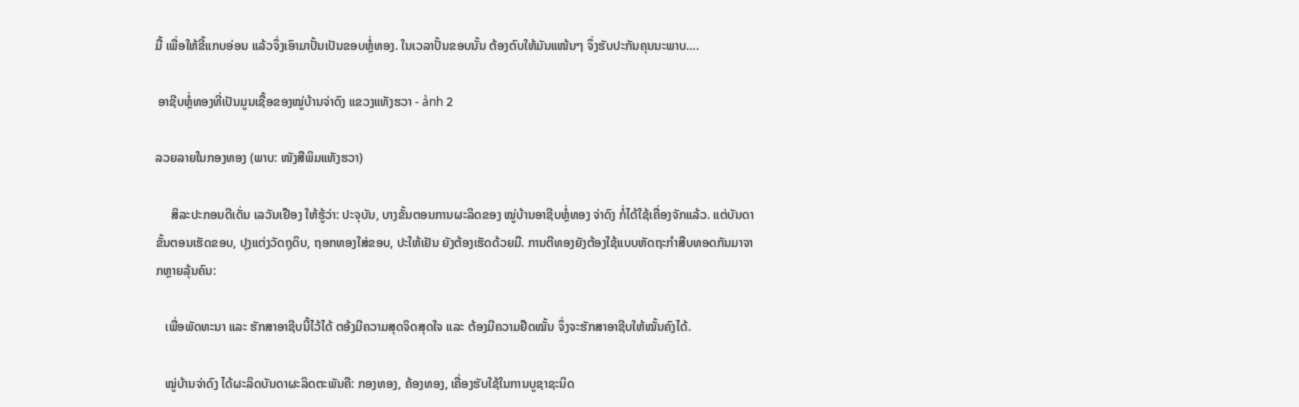ມື້ ເພື່ອໃຫ້ຂີ້ແກບອ່ອນ ແລ້ວຈຶ່ງເອົາມາປັ້ນເປັນຂອບຫຼໍ່ທອງ. ໃນເວລາປັ້ນຂອບນັ້ນ ຕ້ອງຕົບໃຫ້ມັນແໜ້ນໆ ຈຶ່ງຮັບປະກັນຄຸນນະພາບ….

 ອາຊີບຫຼໍ່ທອງທີ່ເປັນມູນເຊື້ອຂອງໝູ່ບ້ານຈ່າດົງ ແຂວງແທັງຮວາ - ảnh 2

ລວຍລາຍໃນກອງທອງ (ພາບ: ໜັງສືພິມແທັງຮວາ)

     ສິລະປະກອນດີເດັ່ນ ເລວັນເຢືອງ ໃຫ້ຮູ້ວ່າ: ປະຈຸບັນ, ບາງຂັ້ນຕອນການຜະລິດຂອງ ໝູ່ບ້ານອາຊີບຫຼໍ່ທອງ ຈ່າດົງ ກໍ່ໄດ້ໃຊ້ເຄື່ອງຈັກແລ້ວ. ແຕ່ບັນດາຂັ້ນຕອນເຮັດຂອບ, ປຸງແຕ່ງວັດຖຸດິບ, ຖອກທອງໃສ່ຂອບ, ປະໃຫ້ເຢັນ ຍັງຕ້ອງເຮັດດ້ວຍມື. ການຕີທອງຍັງຕ້ອງໃຊ້ແບບຫັດຖະກຳສືບທອດກັນມາຈາກຫຼາຍລຸ້ນຄົນ:

   ເພື່ອພັດທະນາ ແລະ ຮັກສາອາຊີບນີ້ໄວ້ໄດ້ ຕອ້ງມີຄວາມສຸດຈິດສຸດໃຈ ແລະ ຕ້ອງມີຄວາມຢືດໝັ້ນ ຈຶ່ງຈະຮັກສາອາຊີບໃຫ້ໝັ້ນຄົງໄດ້.

   ໝູ່ບ້ານຈ່າດົງ ໄດ້ຜະລິດບັນດາຜະລິດຕະພັນຄື: ກອງທອງ, ຄ້ອງທອງ, ເຄື່ອງຮັບໃຊ້ໃນການບູຊາຊະນິດ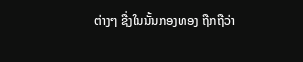ຕ່າງໆ ຊື່ງໃນນັ້ນກອງທອງ ຖືກຖືວ່າ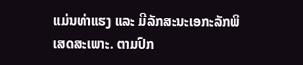ແມ່ນທ່າແຮງ ແລະ ມີລັກສະນະເອກະລັກພິເສດສະເພາະ. ຕາມປົກ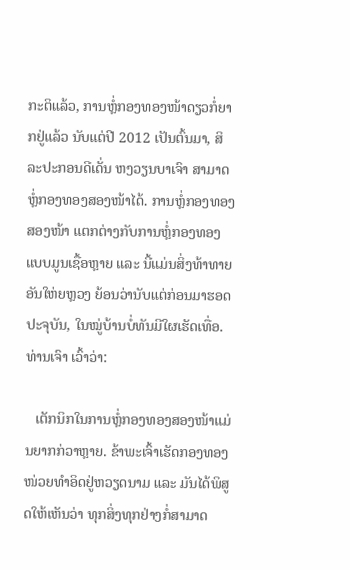ກະຕິແລ້ວ, ການຫຼໍ່ກອງທອງໜ້າດຽວກໍ່ຍາກຢູ່ແລ້ວ ນັບແຕ່ປີ 2012 ເປັນຕົ້ນມາ, ສິລະປະກອນດີເດັ່ນ ຫງວຽນບາເຈົາ ສາມາດຫຼໍ່ກອງທອງສອງໜ້າໄດ້. ການຫຼໍ່ກອງທອງສອງໜ້າ ແຕກຕ່າງກັບການຫຼໍ່ກອງທອງແບບມູນເຊື້ອຫຼາຍ ແລະ ນີ້ແມ່ນສິ່ງທ້າທາຍອັນໃຫ່ຍຫຼວງ ຍ້ອນວ່ານັບແຕ່ກ່ອນມາຮອດປະຈຸບັນ, ໃນໝູ່ບ້ານບໍ່ທັນມີໃຜເຮັດເທື່ອ. ທ່ານເຈົາ ເວົ້າວ່າ:

   ເຕັກນິກໃນການຫຼໍ່ກອງທອງສອງໜ້າແມ່ນຍາກກ່ວາຫຼາຍ. ຂ້າພະເຈົ້າເຮັດກອງທອງໜ່ວຍທຳອິດຢູ່ຫວຽດນາມ ແລະ ມັນໄດ້ພິສູດໃຫ້ເຫັນວ່າ ທຸກສິ່ງທຸກຢ່າງກໍ່ສາມາດ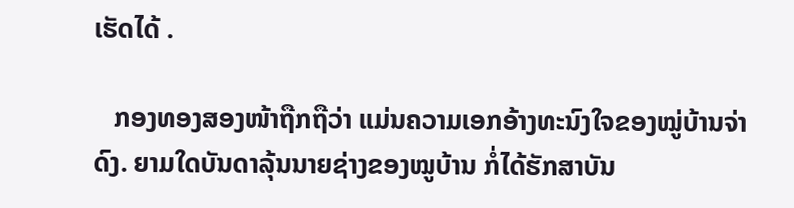ເຮັດໄດ້ .

   ກອງທອງສອງໜ້າຖືກຖືວ່າ ແມ່ນຄວາມເອກອ້າງທະນົງໃຈຂອງໝູ່ບ້ານຈ່າດົງ. ຍາມໃດບັນດາລຸ້ນນາຍຊ່າງຂອງໝູບ້ານ ກໍ່ໄດ້ຮັກສາບັນ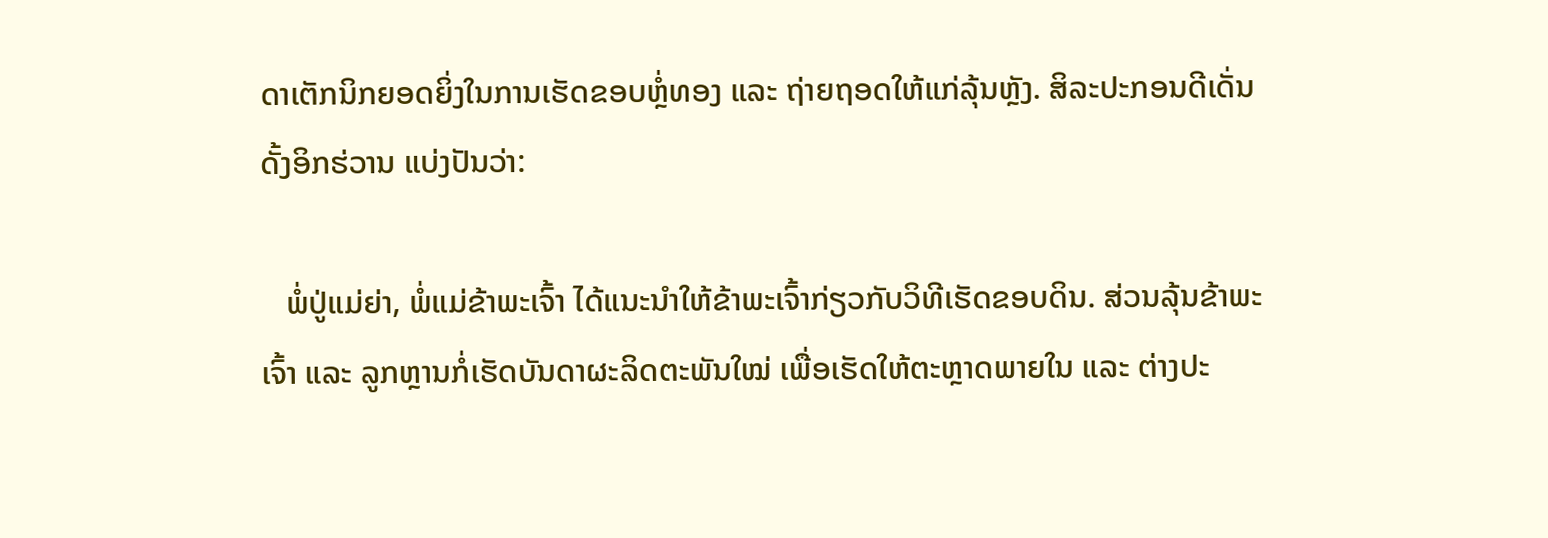ດາເຕັກນິກຍອດຍິ່ງໃນການເຮັດຂອບຫຼໍ່ທອງ ແລະ ຖ່າຍຖອດໃຫ້ແກ່ລຸ້ນຫຼັງ. ສິລະປະກອນດີເດັ່ນ ດັ້ງອິກຮ່ວານ ແບ່ງປັນວ່າ:

   ພໍ່ປູ່ແມ່ຍ່າ, ພໍ່ແມ່ຂ້າພະເຈົ້າ ໄດ້ແນະນຳໃຫ້ຂ້າພະເຈົ້າກ່ຽວກັບວິທີເຮັດຂອບດິນ. ສ່ວນລຸ້ນຂ້າພະເຈົ້າ ແລະ ລູກຫຼານກໍ່ເຮັດບັນດາຜະລິດຕະພັນໃໝ່ ເພື່ອເຮັດໃຫ້ຕະຫຼາດພາຍໃນ ແລະ ຕ່າງປະ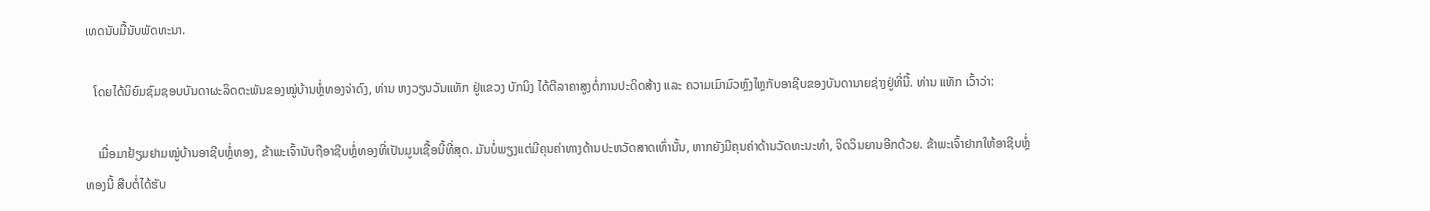ເທດນັບມື້ນັບພັດທະນາ.

   ໂດຍໄດ້ນິຍົມຊົມຊອບບັນດາຜະລິດຕະພັນຂອງໝູ່ບ້ານຫຼໍ່ທອງຈ່າດົງ, ທ່ານ ຫງວຽນວັນແທັກ ຢູ່ແຂວງ ບັກນິງ ໄດ້ຕີລາຄາສູງຕໍ່ການປະດິດສ້າງ ແລະ ຄວາມເມົາມົວຫຼົງໄຫຼກັບອາຊີບຂອງບັນດານາຍຊ່າງຢູ່ທີ່ນີ້. ທ່ານ ແທັກ ເວົ້າວ່າ:

    ເມື່ອມາຢ້ຽມຢາມໝູ່ບ້ານອາຊີບຫຼໍ່ທອງ, ຂ້າພະເຈົ້ານັບຖືອາຊີບຫຼໍ່ທອງທີ່ເປັນມູນເຊື້ອນີ້ທີ່ສຸດ. ມັນບໍ່ພຽງແຕ່ມີຄຸນຄ່າທາງດ້ານປະຫວັດສາດເທົ່ານັ້ນ, ຫາກຍັງມີຄຸນຄ່າດ້ານວັດທະນະທຳ, ຈິດວິນຍານອີກດ້ວຍ. ຂ້າພະເຈົ້າຢາກໃຫ້ອາຊີບຫຼໍ່ທອງນີ້ ສືບຕໍ່ໄດ້ຮັບ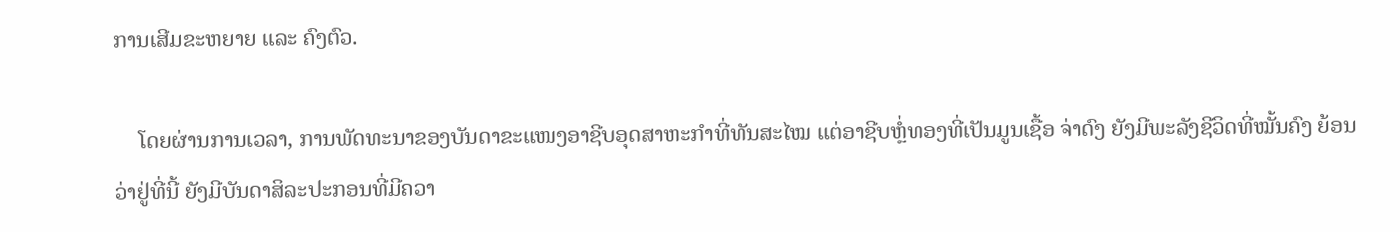ການເສີມຂະຫຍາຍ ແລະ ຄົງຕົວ.

    ໂດຍຜ່ານການເວລາ, ການພັດທະນາຂອງບັນດາຂະແໜງອາຊີບອຸດສາຫະກຳທີ່ທັນສະໄໝ ແຕ່ອາຊີບຫຼໍ່ທອງທີ່ເປັນມູນເຊື້ອ ຈ່າດົງ ຍັງມີພະລັງຊີວິດທີ່ໝັ້ນຄົງ ຍ້ອນວ່າຢູ່ທີ່ນີ້ ຍັງມີບັນດາສິລະປະກອນທີ່ມີຄວາ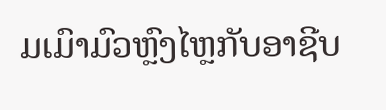ມເມົາມົວຫຼົງໄຫຼກັບອາຊີບ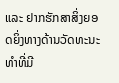ແລະ ຢາກຮັກສາສິ່ງຍອດຍິ່ງທາງດ້ານວັດທະນະທຳທີ່ມີ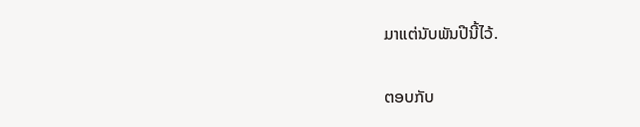ມາແຕ່ນັບພັນປີນີ້ໄວ້.

ຕອບກັບ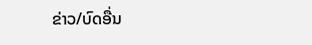ຂ່າວ/ບົດອື່ນ